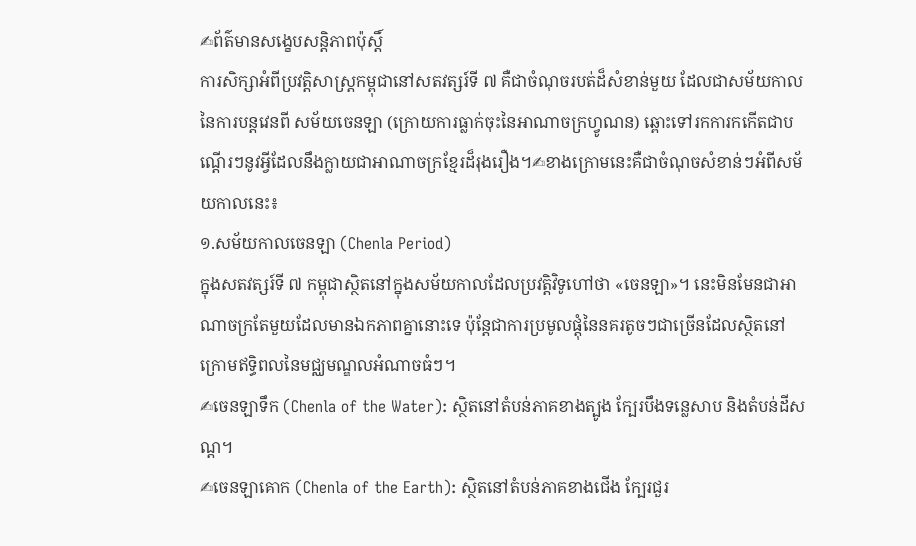✍ព័ត៌មានសង្ខេបសន្តិភាពប៉ុស្តិ៍
ការសិក្សាអំពីប្រវត្តិសាស្ត្រកម្ពុជានៅសតវត្សរ៍ទី ៧ គឺជាចំណុចរបត់ដ៏សំខាន់មួយ ដែលជាសម័យកាលនៃការបន្តវេនពី សម័យចេនឡា (ក្រោយការធ្លាក់ចុះនៃអាណាចក្រហ្វូណន) ឆ្ពោះទៅរកការកកើតជាបណ្តើរៗនូវអ្វីដែលនឹងក្លាយជាអាណាចក្រខ្មែរដ៏រុងរឿង។✍ខាងក្រោមនេះគឺជាចំណុចសំខាន់ៗអំពីសម័យកាលនេះ៖
១.សម័យកាលចេនឡា (Chenla Period)
ក្នុងសតវត្សរ៍ទី ៧ កម្ពុជាស្ថិតនៅក្នុងសម័យកាលដែលប្រវត្តិវិទូហៅថា «ចេនឡា»។ នេះមិនមែនជាអាណាចក្រតែមួយដែលមានឯកភាពគ្នានោះទេ ប៉ុន្តែជាការប្រមូលផ្តុំនៃនគរតូចៗជាច្រើនដែលស្ថិតនៅក្រោមឥទ្ធិពលនៃមជ្ឈមណ្ឌលអំណាចធំៗ។
✍ចេនឡាទឹក (Chenla of the Water): ស្ថិតនៅតំបន់ភាគខាងត្បូង ក្បែរបឹងទន្លេសាប និងតំបន់ដីសណ្ត។
✍ចេនឡាគោក (Chenla of the Earth): ស្ថិតនៅតំបន់ភាគខាងជើង ក្បែរជួរ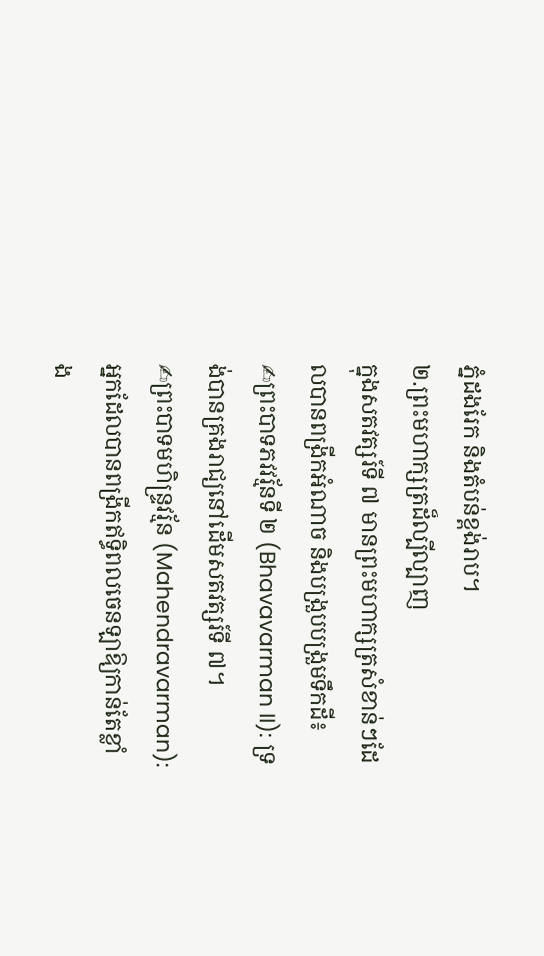ភ្នំដងរែក និងតំបន់ខ្ពង់រាប។
២.ព្រះមហាក្សត្រដ៏ល្បីល្បាញ
ក្នុងសតវត្សរ៍ទី ៧ មានព្រះមហាក្សត្រសំខាន់ៗដែលបានពង្រីកអំណាច និងបង្រួបបង្រួមទឹកដី៖
✍ព្រះបាទភវវរ្ម័នទី ២ (Bhavavarman II): ទ្រង់បានគ្រងរាជ្យនៅដើមសតវត្សរ៍ទី ៧។
✍ព្រះបាទមហិន្ទ្រវរ្ម័ន (Mahendravarman): អ្នកដែលបានពង្រីកឥទ្ធិពលចេនឡាឱ្យកាន់តែខ្លាំង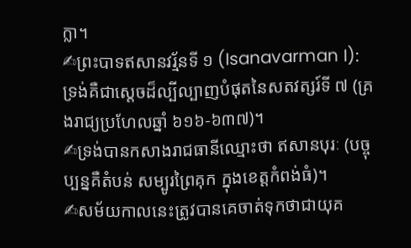ក្លា។
✍ព្រះបាទឥសានវរ្ម័នទី ១ (Isanavarman I): ទ្រង់គឺជាស្តេចដ៏ល្បីល្បាញបំផុតនៃសតវត្សរ៍ទី ៧ (គ្រងរាជ្យប្រហែលឆ្នាំ ៦១៦-៦៣៧)។
✍ទ្រង់បានកសាងរាជធានីឈ្មោះថា ឥសានបុរៈ (បច្ចុប្បន្នគឺតំបន់ សម្បូរព្រៃគុក ក្នុងខេត្តកំពង់ធំ)។
✍សម័យកាលនេះត្រូវបានគេចាត់ទុកថាជាយុគ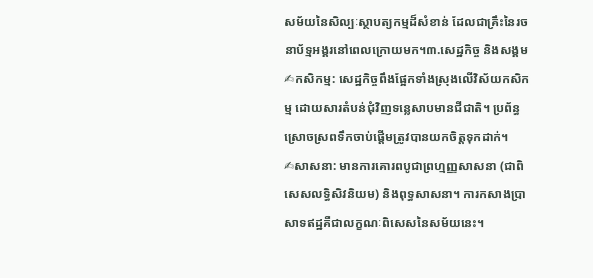សម័យនៃសិល្បៈស្ថាបត្យកម្មដ៏សំខាន់ ដែលជាគ្រឹះនៃរចនាប័ទ្មអង្គរនៅពេលក្រោយមក។៣.សេដ្ឋកិច្ច និងសង្គម
✍កសិកម្ម: សេដ្ឋកិច្ចពឹងផ្អែកទាំងស្រុងលើវិស័យកសិកម្ម ដោយសារតំបន់ជុំវិញទន្លេសាបមានជីជាតិ។ ប្រព័ន្ធស្រោចស្រពទឹកចាប់ផ្តើមត្រូវបានយកចិត្តទុកដាក់។
✍សាសនា: មានការគោរពបូជាព្រហ្មញ្ញសាសនា (ជាពិសេសលទ្ធិសិវនិយម) និងពុទ្ធសាសនា។ ការកសាងប្រាសាទឥដ្ឋគឺជាលក្ខណៈពិសេសនៃសម័យនេះ។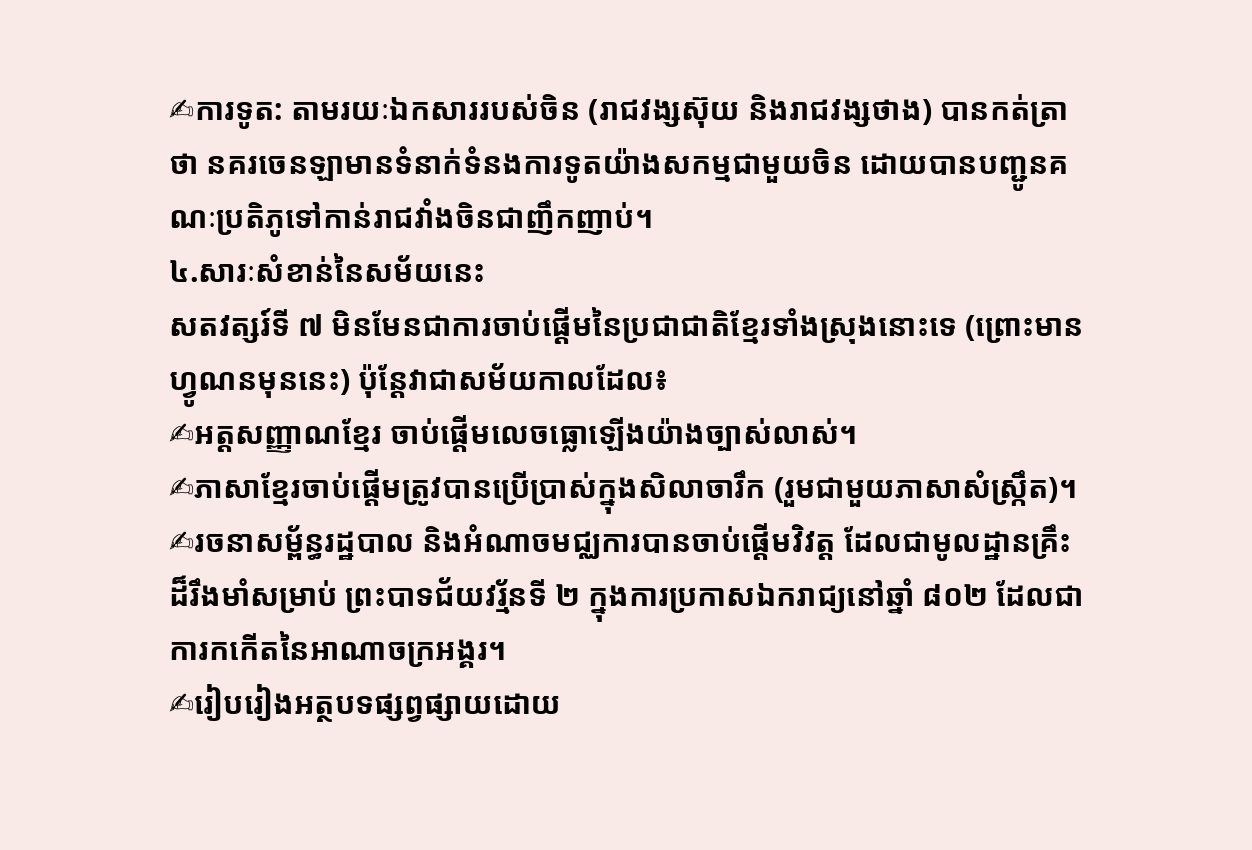✍ការទូត: តាមរយៈឯកសាររបស់ចិន (រាជវង្សស៊ុយ និងរាជវង្សថាង) បានកត់ត្រាថា នគរចេនឡាមានទំនាក់ទំនងការទូតយ៉ាងសកម្មជាមួយចិន ដោយបានបញ្ជូនគណៈប្រតិភូទៅកាន់រាជវាំងចិនជាញឹកញាប់។
៤.សារៈសំខាន់នៃសម័យនេះ
សតវត្សរ៍ទី ៧ មិនមែនជាការចាប់ផ្តើមនៃប្រជាជាតិខ្មែរទាំងស្រុងនោះទេ (ព្រោះមានហ្វូណនមុននេះ) ប៉ុន្តែវាជាសម័យកាលដែល៖
✍អត្តសញ្ញាណខ្មែរ ចាប់ផ្តើមលេចធ្លោឡើងយ៉ាងច្បាស់លាស់។
✍ភាសាខ្មែរចាប់ផ្តើមត្រូវបានប្រើប្រាស់ក្នុងសិលាចារឹក (រួមជាមួយភាសាសំស្ក្រឹត)។
✍រចនាសម្ព័ន្ធរដ្ឋបាល និងអំណាចមជ្ឈការបានចាប់ផ្តើមវិវត្ត ដែលជាមូលដ្ឋានគ្រឹះដ៏រឹងមាំសម្រាប់ ព្រះបាទជ័យវរ្ម័នទី ២ ក្នុងការប្រកាសឯករាជ្យនៅឆ្នាំ ៨០២ ដែលជាការកកើតនៃអាណាចក្រអង្គរ។
✍រៀបរៀងអត្ថបទផ្សព្វផ្សាយដោយ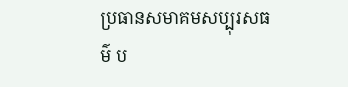ប្រធានសមាគមសប្បុរសធម៌ ប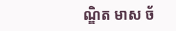ណ្ឌិត មាស ច័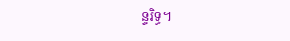ន្ទរិទ្ធ។